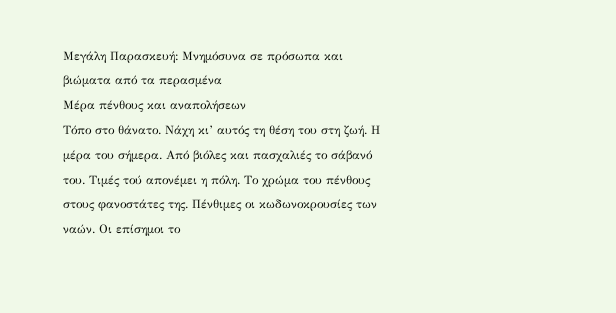Μεγάλη Παρασκευή: Μνημόσυνα σε πρόσωπα και βιώματα από τα περασμένα
Μέρα πένθους και αναπολήσεων
Τόπο στο θάνατο. Νάχη κι’ αυτός τη θέση του στη ζωή. Η μέρα του σήμερα. Από βιόλες και πασχαλιές το σάβανό του. Τιμές τού απονέμει η πόλη. Το χρώμα του πένθους στους φανοστάτες της. Πένθιμες οι κωδωνοκρουσίες των ναών. Οι επίσημοι το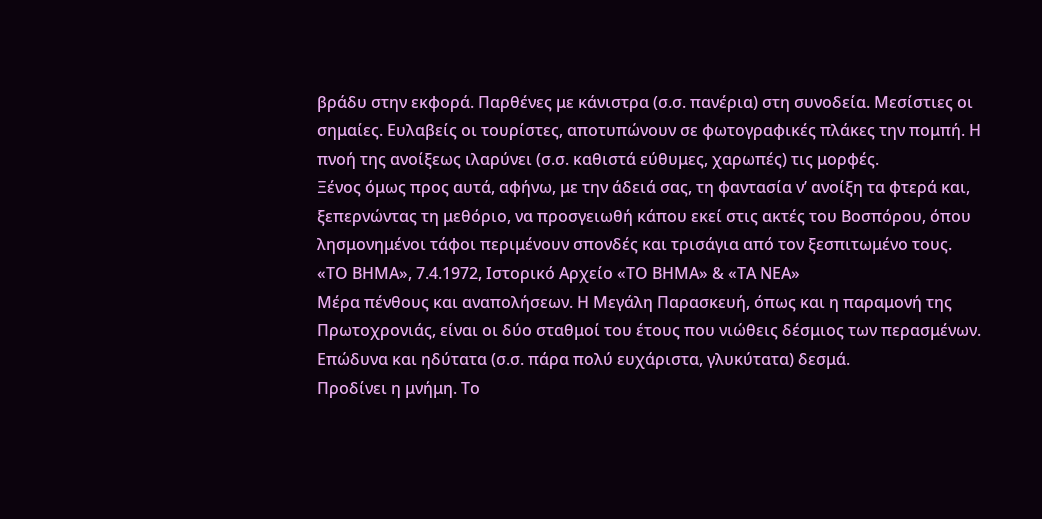βράδυ στην εκφορά. Παρθένες με κάνιστρα (σ.σ. πανέρια) στη συνοδεία. Μεσίστιες οι σημαίες. Ευλαβείς οι τουρίστες, αποτυπώνουν σε φωτογραφικές πλάκες την πομπή. Η πνοή της ανοίξεως ιλαρύνει (σ.σ. καθιστά εύθυμες, χαρωπές) τις μορφές.
Ξένος όμως προς αυτά, αφήνω, με την άδειά σας, τη φαντασία ν’ ανοίξη τα φτερά και, ξεπερνώντας τη μεθόριο, να προσγειωθή κάπου εκεί στις ακτές του Βοσπόρου, όπου λησμονημένοι τάφοι περιμένουν σπονδές και τρισάγια από τον ξεσπιτωμένο τους.
«ΤΟ ΒΗΜΑ», 7.4.1972, Ιστορικό Αρχείο «ΤΟ ΒΗΜΑ» & «ΤΑ ΝΕΑ»
Μέρα πένθους και αναπολήσεων. Η Μεγάλη Παρασκευή, όπως και η παραμονή της Πρωτοχρονιάς, είναι οι δύο σταθμοί του έτους που νιώθεις δέσμιος των περασμένων. Επώδυνα και ηδύτατα (σ.σ. πάρα πολύ ευχάριστα, γλυκύτατα) δεσμά.
Προδίνει η μνήμη. Το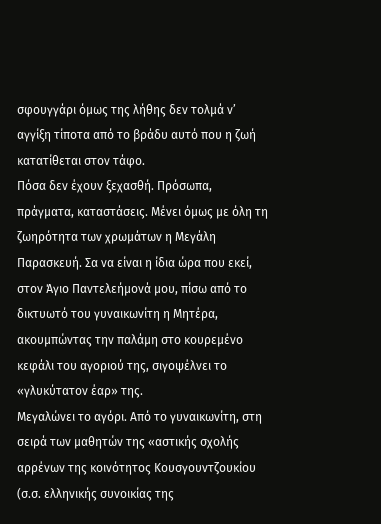σφουγγάρι όμως της λήθης δεν τολμά ν’ αγγίξη τίποτα από το βράδυ αυτό που η ζωή κατατίθεται στον τάφο.
Πόσα δεν έχουν ξεχασθή. Πρόσωπα, πράγματα, καταστάσεις. Μένει όμως με όλη τη ζωηρότητα των χρωμάτων η Μεγάλη Παρασκευή. Σα να είναι η ίδια ώρα που εκεί, στον Άγιο Παντελεήμονά μου, πίσω από το δικτυωτό του γυναικωνίτη η Μητέρα, ακουμπώντας την παλάμη στο κουρεμένο κεφάλι του αγοριού της, σιγοψέλνει το «γλυκύτατον έαρ» της.
Μεγαλώνει το αγόρι. Από το γυναικωνίτη, στη σειρά των μαθητών της «αστικής σχολής αρρένων της κοινότητος Κουσγουντζουκίου (σ.σ. ελληνικής συνοικίας της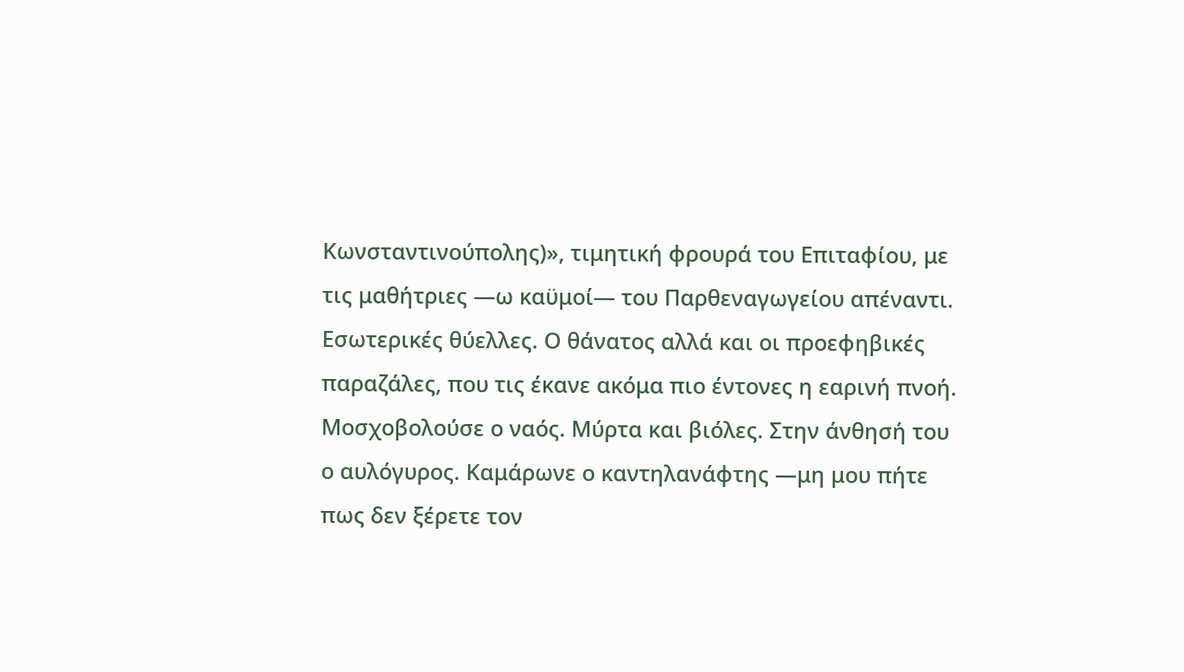Κωνσταντινούπολης)», τιμητική φρουρά του Επιταφίου, με τις μαθήτριες —ω καϋμοί— του Παρθεναγωγείου απέναντι.
Εσωτερικές θύελλες. Ο θάνατος αλλά και οι προεφηβικές παραζάλες, που τις έκανε ακόμα πιο έντονες η εαρινή πνοή.
Μοσχοβολούσε ο ναός. Μύρτα και βιόλες. Στην άνθησή του ο αυλόγυρος. Καμάρωνε ο καντηλανάφτης —μη μου πήτε πως δεν ξέρετε τον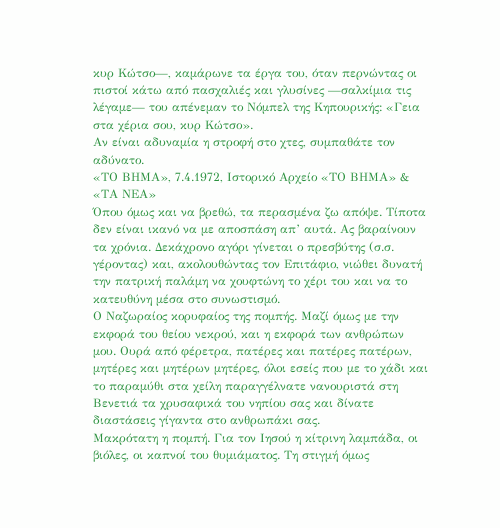κυρ Κώτσο—, καμάρωνε τα έργα του, όταν περνώντας οι πιστοί κάτω από πασχαλιές και γλυσίνες —σαλκίμια τις λέγαμε— του απένεμαν το Νόμπελ της Κηπουρικής: «Γεια στα χέρια σου, κυρ Κώτσο».
Αν είναι αδυναμία η στροφή στο χτες, συμπαθάτε τον αδύνατο.
«ΤΟ ΒΗΜΑ», 7.4.1972, Ιστορικό Αρχείο «ΤΟ ΒΗΜΑ» & «ΤΑ ΝΕΑ»
Όπου όμως και να βρεθώ, τα περασμένα ζω απόψε. Τίποτα δεν είναι ικανό να με αποσπάση απ’ αυτά. Ας βαραίνουν τα χρόνια. Δεκάχρονο αγόρι γίνεται ο πρεσβύτης (σ.σ. γέροντας) και, ακολουθώντας τον Επιτάφιο, νιώθει δυνατή την πατρική παλάμη να χουφτώνη το χέρι του και να το κατευθύνη μέσα στο συνωστισμό.
Ο Ναζωραίος κορυφαίος της πομπής. Μαζί όμως με την εκφορά του θείου νεκρού, και η εκφορά των ανθρώπων μου. Ουρά από φέρετρα, πατέρες και πατέρες πατέρων, μητέρες και μητέρων μητέρες, όλοι εσείς που με το χάδι και το παραμύθι στα χείλη παραγγέλνατε νανουριστά στη Βενετιά τα χρυσαφικά του νηπίου σας και δίνατε διαστάσεις γίγαντα στο ανθρωπάκι σας.
Μακρότατη η πομπή. Για τον Ιησού η κίτρινη λαμπάδα, οι βιόλες, οι καπνοί του θυμιάματος. Τη στιγμή όμως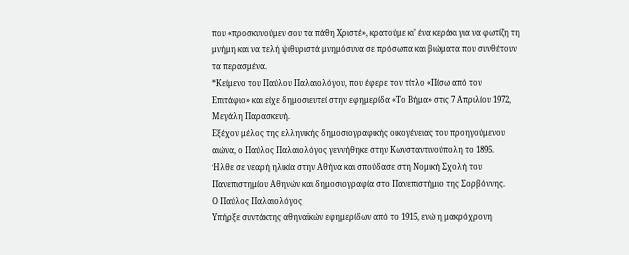που «προσκυνούμεν σου τα πάθη Χριστέ», κρατούμε κι’ ένα κεράκι για να φωτίζη τη μνήμη και να τελή ψιθυριστά μνημόσυνα σε πρόσωπα και βιώματα που συνθέτουν τα περασμένα.
*Κείμενο του Παύλου Παλαιολόγου, που έφερε τον τίτλο «Πίσω από τον Επιτάφιο» και είχε δημοσιευτεί στην εφημερίδα «Το Βήμα» στις 7 Απριλίου 1972, Μεγάλη Παρασκευή.
Εξέχον μέλος της ελληνικής δημοσιογραφικής οικογένειας του προηγούμενου αιώνα, ο Παύλος Παλαιολόγος γεννήθηκε στην Κωνσταντινούπολη το 1895.
Ήλθε σε νεαρή ηλικία στην Αθήνα και σπούδασε στη Νομική Σχολή του Πανεπιστημίου Αθηνών και δημοσιογραφία στο Πανεπιστήμιο της Σορβόννης.
Ο Παύλος Παλαιολόγος
Υπήρξε συντάκτης αθηναϊκών εφημερίδων από το 1915, ενώ η μακρόχρονη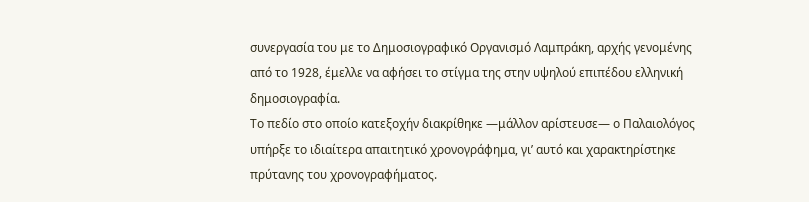συνεργασία του με το Δημοσιογραφικό Οργανισμό Λαμπράκη, αρχής γενομένης από το 1928, έμελλε να αφήσει το στίγμα της στην υψηλού επιπέδου ελληνική δημοσιογραφία.
Το πεδίο στο οποίο κατεξοχήν διακρίθηκε ―μάλλον αρίστευσε― ο Παλαιολόγος υπήρξε το ιδιαίτερα απαιτητικό χρονογράφημα, γι’ αυτό και χαρακτηρίστηκε πρύτανης του χρονογραφήματος.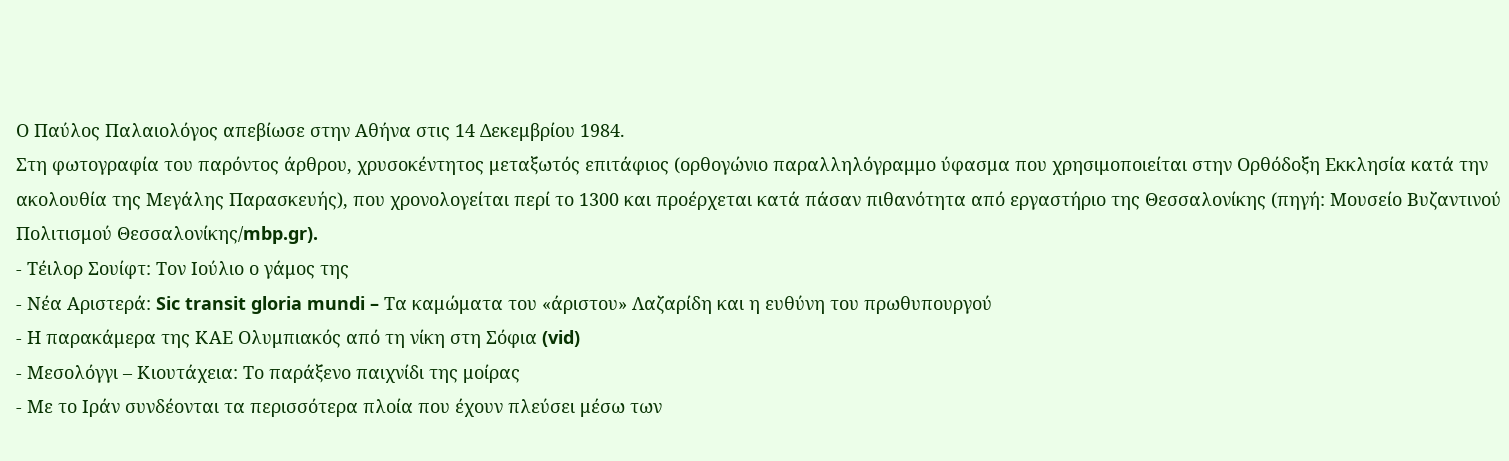Ο Παύλος Παλαιολόγος απεβίωσε στην Αθήνα στις 14 Δεκεμβρίου 1984.
Στη φωτογραφία του παρόντος άρθρου, χρυσοκέντητος μεταξωτός επιτάφιος (ορθογώνιο παραλληλόγραμμο ύφασμα που χρησιμοποιείται στην Ορθόδοξη Εκκλησία κατά την ακολουθία της Μεγάλης Παρασκευής), που χρονολογείται περί το 1300 και προέρχεται κατά πάσαν πιθανότητα από εργαστήριο της Θεσσαλονίκης (πηγή: Μουσείο Βυζαντινού Πολιτισμού Θεσσαλονίκης/mbp.gr).
- Τέιλορ Σουίφτ: Τον Ιούλιο ο γάμος της
- Νέα Αριστερά: Sic transit gloria mundi – Τα καμώματα του «άριστου» Λαζαρίδη και η ευθύνη του πρωθυπουργού
- Η παρακάμερα της ΚΑΕ Ολυμπιακός από τη νίκη στη Σόφια (vid)
- Μεσολόγγι – Κιουτάχεια: Το παράξενο παιχνίδι της μοίρας
- Με το Ιράν συνδέονται τα περισσότερα πλοία που έχουν πλεύσει μέσω των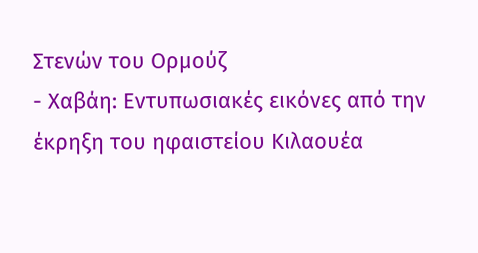Στενών του Oρμούζ
- Χαβάη: Εντυπωσιακές εικόνες από την έκρηξη του ηφαιστείου Κιλαουέα